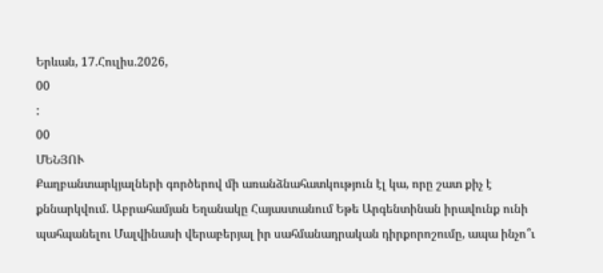Երևան, 17.Հուլիս.2026,
00
:
00
ՄԵՆՅՈՒ
Քաղբանտարկյալների գործերով մի առանձնահատկություն էլ կա, որը շատ քիչ է քննարկվում. Աբրահամյան Եղանակը Հայաստանում Եթե Արգենտինան իրավունք ունի պահպանելու Մալվինասի վերաբերյալ իր սահմանադրական դիրքորոշումը, ապա ինչո՞ւ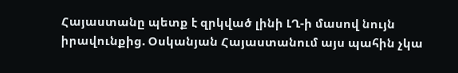Հայաստանը պետք է զրկված լինի ԼՂ-ի մասով նույն իրավունքից. Օսկանյան Հայաստանում այս պահին չկա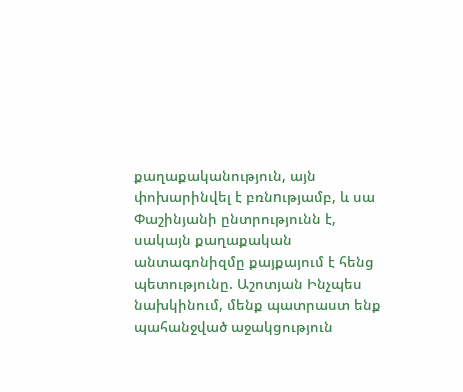քաղաքականություն, այն փոխարինվել է բռնnւթյամբ, և սա Փաշինյանի ընտրությունն է, սակայն քաղաքական անտագոնիզմը քայքայում է հենց պետությունը. Աշոտյան Ինչպես նախկինում, մենք պատրաստ ենք պահանջված աջակցություն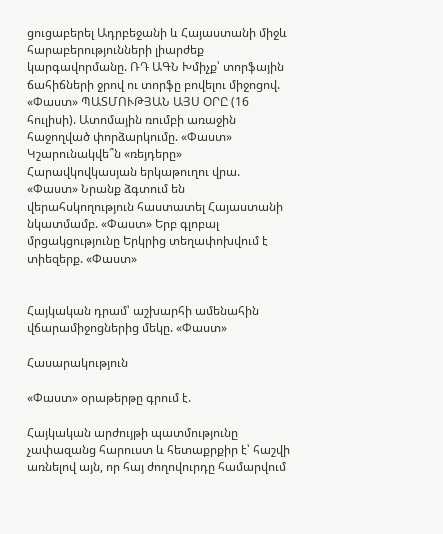ցուցաբերել Ադրբեջանի և Հայաստանի միջև հարաբերությունների լիարժեք կարգավորմանը. ՌԴ ԱԳՆ Խմիչք՝ տորֆային ճահիճների ջրով ու տորֆը բովելու միջոցով. «Փաստ» ՊԱՏՄՈՒԹՅԱՆ ԱՅՍ ՕՐԸ (16 հուլիսի). Ատոմային ռումբի առաջին հաջողված փորձարկումը. «Փաստ» Կշարունակվե՞ն «ռեյդերը» Հարավկովկասյան երկաթուղու վրա. «Փաստ» Նրանք ձգտում են վերահսկողություն հաստատել Հայաստանի նկատմամբ. «Փաստ» Երբ գլոբալ մրցակցությունը Երկրից տեղափոխվում է տիեզերք. «Փաստ»


Հայկական դրամ՝ աշխարհի ամենահին վճարամիջոցներից մեկը. «Փաստ»

Հասարակություն

«Փաստ» օրաթերթը գրում է.

Հայկական արժույթի պատմությունը չափազանց հարուստ և հետաքրքիր է՝ հաշվի առնելով այն, որ հայ ժողովուրդը համարվում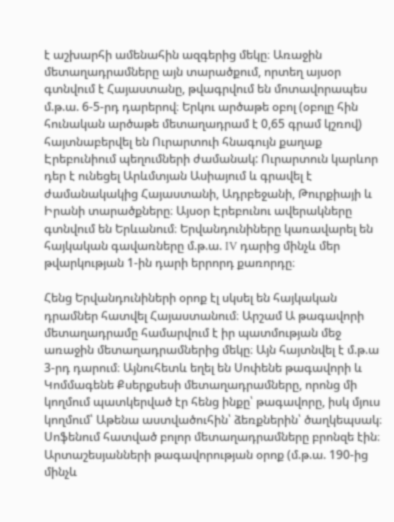է աշխարհի ամենահին ազգերից մեկը։ Առաջին մետաղադրամները այն տարածքում, որտեղ այսօր գտնվում է Հայաստանը, թվագրվում են մոտավորապես մ.թ.ա. 6-5-րդ դարերով։ Երկու արծաթե օբոլ (օբոլը հին հունական արծաթե մետաղադրամ է 0,65 գրամ կշռով) հայտնաբերվել են Ուրարտուի հնագույն քաղաք Էրեբունիում պեղումների ժամանակ: Ուրարտուն կարևոր դեր է ունեցել Արևմտյան Ասիայում և գրավել է ժամանակակից Հայաստանի, Ադրբեջանի, Թուրքիայի և Իրանի տարածքները։ Այսօր Էրեբունու ավերակները գտնվում են Երևանում։ Երվանդունիները կառավարել են հայկական գավառները մ.թ.ա. IV դարից մինչև մեր թվարկության 1-ին դարի երրորդ քառորդը։

Հենց Երվանդունիների օրոք էլ սկսել են հայկական դրամներ հատվել Հայաստանում։ Արշամ Ա թագավորի մետաղադրամը համարվում է իր պատմության մեջ առաջին մետաղադրամներից մեկը։ Այն հայտնվել է մ.թ.ա 3-րդ դարում։ Այնուհետև եղել են Սոփենե թագավորի և Կոմմագենե Քսերքսեսի մետաղադրամները, որոնց մի կողմում պատկերված էր հենց ինքը՝ թագավորը, իսկ մյուս կողմում՝ Աթենա աստվածուհին՝ ձեռքներին՝ ծաղկեպսակ։ Սոֆենում հատված բոլոր մետաղադրամները բրոնզե էին։ Արտաշեսյանների թագավորության օրոք (մ.թ.ա. 190-ից մինչև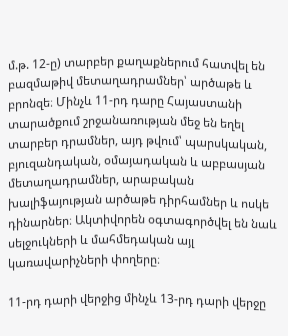մ.թ. 12-ը) տարբեր քաղաքներում հատվել են բազմաթիվ մետաղադրամներ՝ արծաթե և բրոնզե։ Մինչև 11-րդ դարը Հայաստանի տարածքում շրջանառության մեջ են եղել տարբեր դրամներ, այդ թվում՝ պարսկական, բյուզանդական, օմայադական և աբբասյան մետաղադրամներ, արաբական խալիֆայության արծաթե դիրհամներ և ոսկե դինարներ։ Ակտիվորեն օգտագործվել են նաև սելջուկների և մահմեդական այլ կառավարիչների փողերը։

11-րդ դարի վերջից մինչև 13-րդ դարի վերջը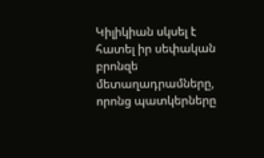Կիլիկիան սկսել է հատել իր սեփական բրոնզե մետաղադրամները, որոնց պատկերները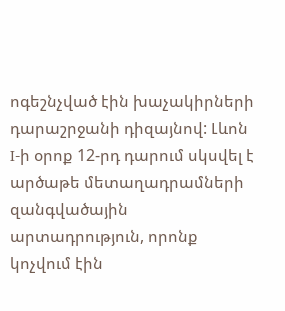ոգեշնչված էին խաչակիրների դարաշրջանի դիզայնով: Լևոն I-ի օրոք 12-րդ դարում սկսվել է արծաթե մետաղադրամների զանգվածային արտադրություն, որոնք կոչվում էին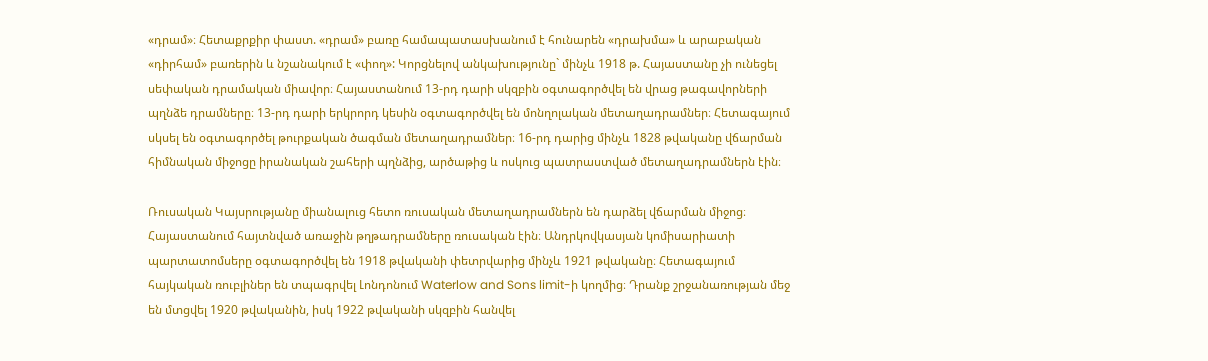«դրամ»։ Հետաքրքիր փաստ. «դրամ» բառը համապատասխանում է հունարեն «դրախմա» և արաբական «դիրհամ» բառերին և նշանակում է «փող»: Կորցնելով անկախությունը` մինչև 1918 թ. Հայաստանը չի ունեցել սեփական դրամական միավոր։ Հայաստանում 13-րդ դարի սկզբին օգտագործվել են վրաց թագավորների պղնձե դրամները։ 13-րդ դարի երկրորդ կեսին օգտագործվել են մոնղոլական մետաղադրամներ։ Հետագայում սկսել են օգտագործել թուրքական ծագման մետաղադրամներ։ 16-րդ դարից մինչև 1828 թվականը վճարման հիմնական միջոցը իրանական շահերի պղնձից, արծաթից և ոսկուց պատրաստված մետաղադրամներն էին։

Ռուսական Կայսրությանը միանալուց հետո ռուսական մետաղադրամներն են դարձել վճարման միջոց։ Հայաստանում հայտնված առաջին թղթադրամները ռուսական էին։ Անդրկովկասյան կոմիսարիատի պարտատոմսերը օգտագործվել են 1918 թվականի փետրվարից մինչև 1921 թվականը։ Հետագայում հայկական ռուբլիներ են տպագրվել Լոնդոնում Waterlow and Sons limit-ի կողմից։ Դրանք շրջանառության մեջ են մտցվել 1920 թվականին, իսկ 1922 թվականի սկզբին հանվել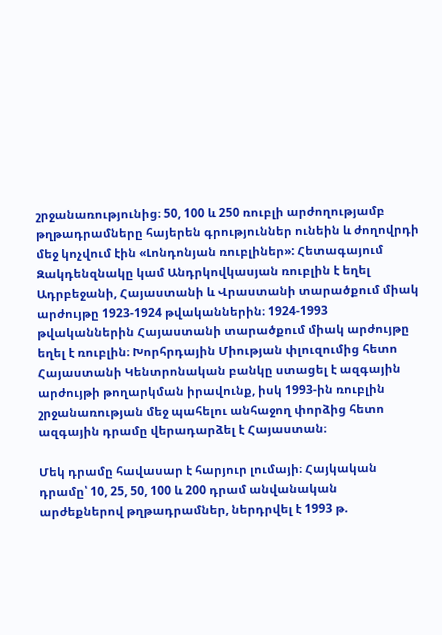շրջանառությունից։ 50, 100 և 250 ռուբլի արժողությամբ թղթադրամները հայերեն գրություններ ունեին և ժողովրդի մեջ կոչվում էին «Լոնդոնյան ռուբլիներ»: Հետագայում Զակդենզնակը կամ Անդրկովկասյան ռուբլին է եղել Ադրբեջանի, Հայաստանի և Վրաստանի տարածքում միակ արժույթը 1923-1924 թվականներին։ 1924-1993 թվականներին Հայաստանի տարածքում միակ արժույթը եղել է ռուբլին։ Խորհրդային Միության փլուզումից հետո Հայաստանի Կենտրոնական բանկը ստացել է ազգային արժույթի թողարկման իրավունք, իսկ 1993-ին ռուբլին շրջանառության մեջ պահելու անհաջող փորձից հետո ազգային դրամը վերադարձել է Հայաստան։

Մեկ դրամը հավասար է հարյուր լումայի։ Հայկական դրամը՝ 10, 25, 50, 100 և 200 դրամ անվանական արժեքներով թղթադրամներ, ներդրվել է 1993 թ.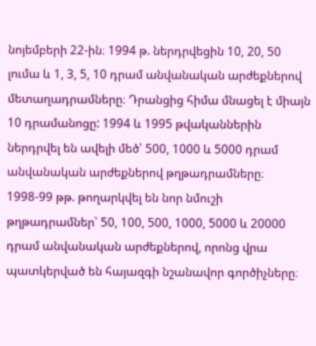նոյեմբերի 22-ին։ 1994 թ. ներդրվեցին 10, 20, 50 լումա և 1, 3, 5, 10 դրամ անվանական արժեքներով մետաղադրամները։ Դրանցից հիմա մնացել է միայն 10 դրամանոցը: 1994 և 1995 թվականներին ներդրվել են ավելի մեծ՝ 500, 1000 և 5000 դրամ անվանական արժեքներով թղթադրամները։ 1998-99 թթ. թողարկվել են նոր նմուշի թղթադրամներ՝ 50, 100, 500, 1000, 5000 և 20000 դրամ անվանական արժեքներով, որոնց վրա պատկերված են հայազգի նշանավոր գործիչները։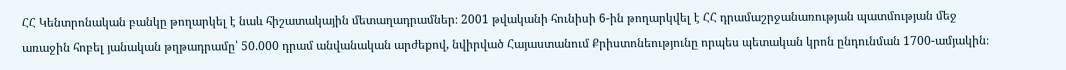ՀՀ Կենտրոնական բանկը թողարկել է նաև հիշատակային մետաղադրամներ։ 2001 թվականի հունիսի 6-ին թողարկվել է ՀՀ դրամաշրջանառության պատմության մեջ առաջին հոբել յանական թղթադրամը՝ 50.000 դրամ անվանական արժեքով, նվիրված Հայաստանում Քրիստոնեությունը որպես պետական կրոն ընդունման 1700-ամյակին։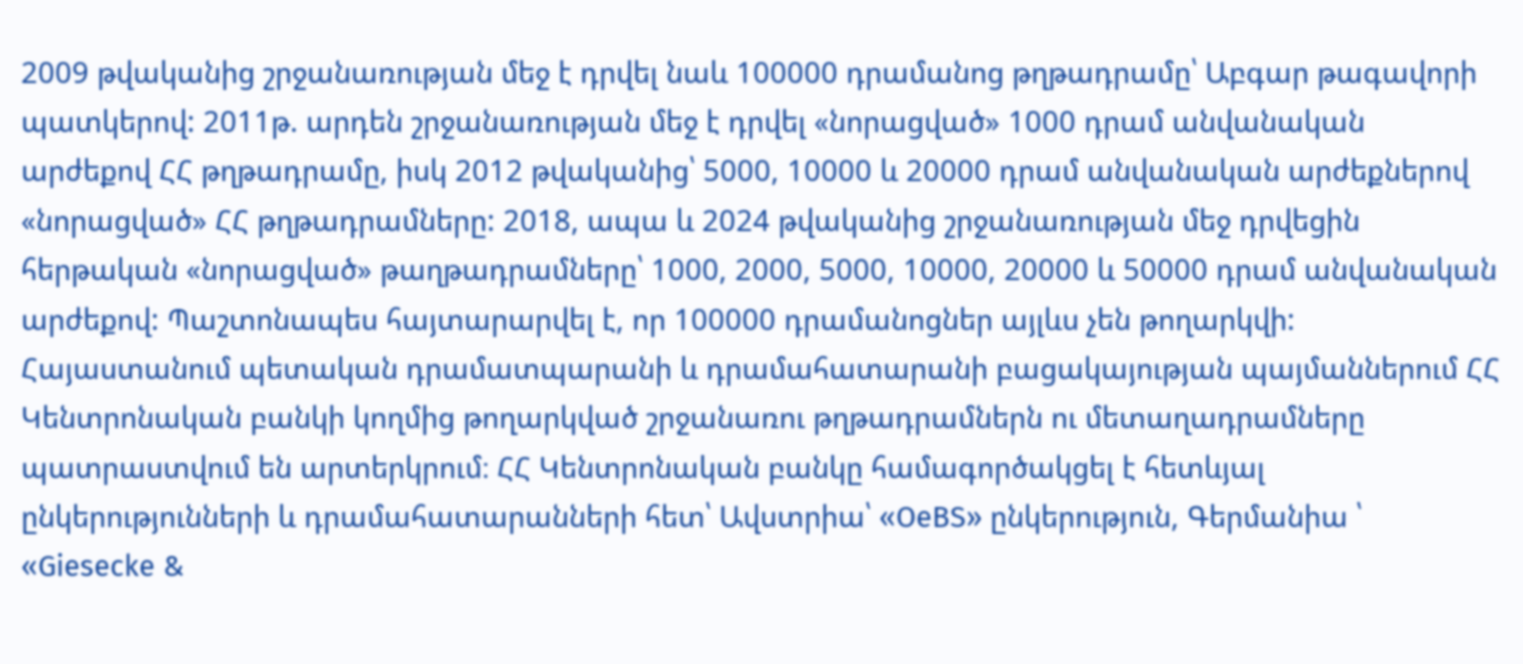2009 թվականից շրջանառության մեջ է դրվել նաև 100000 դրամանոց թղթադրամը՝ Աբգար թագավորի պատկերով: 2011թ. արդեն շրջանառության մեջ է դրվել «նորացված» 1000 դրամ անվանական արժեքով ՀՀ թղթադրամը, իսկ 2012 թվականից՝ 5000, 10000 և 20000 դրամ անվանական արժեքներով «նորացված» ՀՀ թղթադրամները: 2018, ապա և 2024 թվականից շրջանառության մեջ դրվեցին հերթական «նորացված» թաղթադրամները՝ 1000, 2000, 5000, 10000, 20000 և 50000 դրամ անվանական արժեքով: Պաշտոնապես հայտարարվել է, որ 100000 դրամանոցներ այլևս չեն թողարկվի: Հայաստանում պետական դրամատպարանի և դրամահատարանի բացակայության պայմաններում ՀՀ Կենտրոնական բանկի կողմից թողարկված շրջանառու թղթադրամներն ու մետաղադրամները պատրաստվում են արտերկրում։ ՀՀ Կենտրոնական բանկը համագործակցել է հետևյալ ընկերությունների և դրամահատարանների հետ՝ Ավստրիա՝ «OeBS» ընկերություն, Գերմանիա ՝ «Giesecke &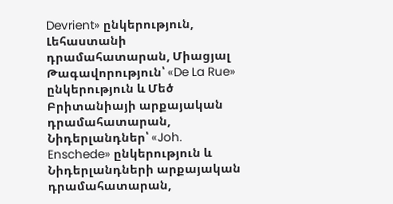Devrient» ընկերություն, Լեհաստանի դրամահատարան, Միացյալ Թագավորություն՝ «De La Rue» ընկերություն և Մեծ Բրիտանիայի արքայական դրամահատարան, Նիդերլանդներ՝ «Joh. Enschede» ընկերություն և Նիդերլանդների արքայական դրամահատարան,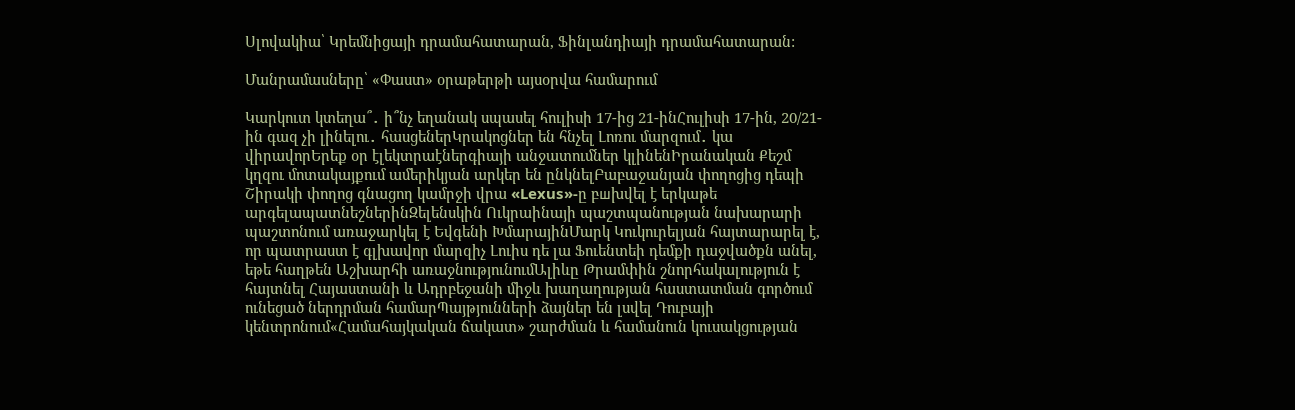Սլովակիա՝ Կրեմնիցայի դրամահատարան, Ֆինլանդիայի դրամահատարան:

Մանրամասները՝ «Փաստ» օրաթերթի այսօրվա համարում

Կարկուտ կտեղա՞․ ի՞նչ եղանակ սպասել հուլիսի 17-ից 21-ինՀուլիսի 17-ին, 20/21-ին գազ չի լինելու․ հասցեներԿրակոցներ են հնչել Լոռու մարզում․ կա վիրավորԵրեք օր էլեկտրաէներգիայի անջատումներ կլինենԻրանական Քեշմ կղզու մոտակայքում ամերիկյան արկեր են ընկնելԲաբաջանյան փողոցից դեպի Շիրակի փողոց գնացող կամրջի վրա «Lexus»-ը բшխվել է երկաթե արգելապատնեշներինԶելենսկին Ուկրաինայի պաշտպանության նախարարի պաշտոնում առաջարկել է Եվգենի ԽմարայինՄարկ Կուկուրելյան հայտարարել է, որ պատրաստ է գլխավոր մարզիչ Լուիս դե լա Ֆուենտեի դեմքի դաջվածքն անել, եթե հաղթեն Աշխարհի առաջնությունումԱլիևը Թրամփին շնորհակալություն է հայտնել Հայաստանի և Ադրբեջանի միջև խաղաղության հաստատման գործում ունեցած ներդրման համարՊայթյունների ձայներ են լսվել Դուբայի կենտրոնում«Համահայկական ճակատ» շարժման և համանուն կուսակցության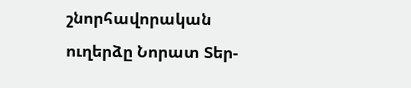շնորհավորական ուղերձը Նորատ Տեր-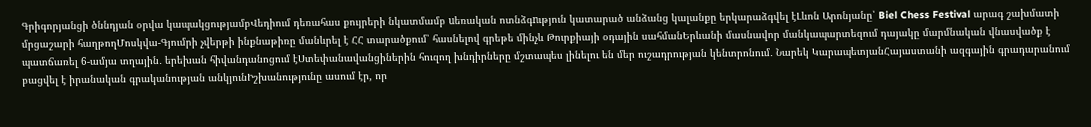Գրիգորյանցի ծննդյան օրվա կապակցությամբՎեդիում դեռահաս քույրերի նկատմամբ uեռական ոտնձգnւթյուն կատարած անձանց կալանքը երկարաձգվել էԼևոն Արոնյանը՝ Biel Chess Festival արագ շախմատի մրցաշարի հաղթողՄոսկվա-Գյումրի չվերթի ինքնաթիռը մանևրել է ՀՀ տարածքում՝ հասնելով գրեթե մինչև Թուրքիայի օդային սահմանԵրևանի մասնավոր մանկապարտեզում դայակը մարմնական վնասվածք է պատճառել 6-ամյա տղային․ երեխան հիվանդանոցում էՍտեփանավանցիներին հուզող խնդիրները մշտապես լինելու են մեր ուշադրության կենտրոնում․ Նարեկ ԿարապետյանՀայաստանի ազգային գրադարանում բացվել է իրանական գրականության անկյունԻշխանությունը ասում էր, որ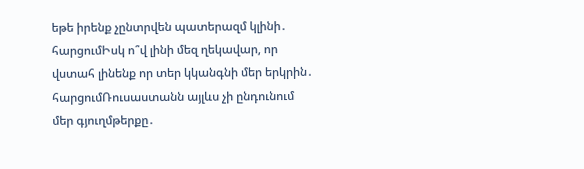եթե իրենք չընտրվեն պատերազմ կլինի․ հարցումԻսկ ո՞վ լինի մեզ ղեկավար, որ վստահ լինենք որ տեր կկանգնի մեր երկրին․ հարցումՌուսաստանն այլևս չի ընդունում մեր գյուղմթերքը․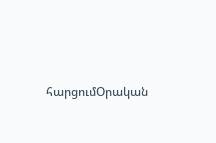հարցումՕրական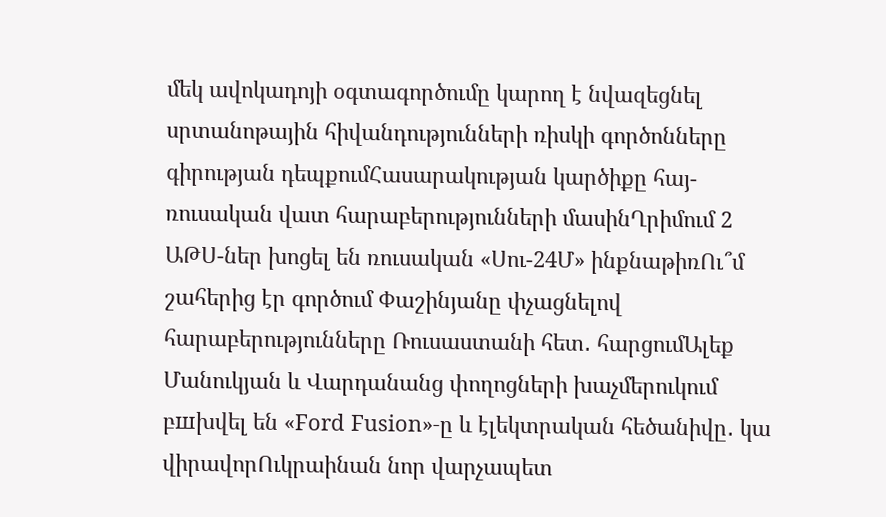մեկ ավոկադոյի օգտագործումը կարող է նվազեցնել սրտանոթային հիվանդությունների ռիսկի գործոնները գիրության դեպքումՀասարակության կարծիքը հայ-ռուսական վատ հարաբերությունների մասինՂրիմում 2 ԱԹՍ-ներ խոցել են ռուսական «Սու-24Մ» ինքնաթիռՈւ՞մ շահերից էր գործում Փաշինյանը փչացնելով հարաբերությունները Ռուսաստանի հետ․ հարցումԱլեք Մանուկյան և Վարդանանց փողոցների խաչմերուկում բшխվել են «Ford Fusion»-ը և էլեկտրական հեծանիվը․ կա վիրավորՈւկրաինան նոր վարչապետ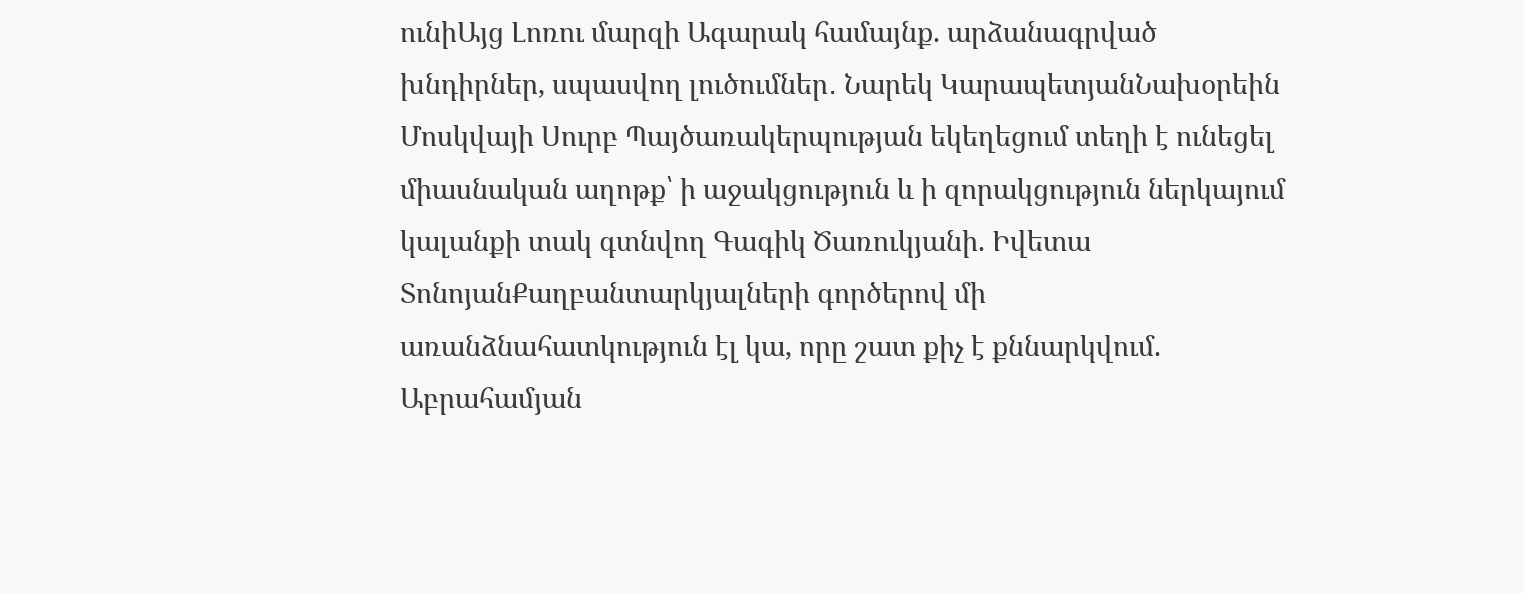ունիԱյց Լոռու մարզի Ագարակ համայնք. արձանագրված խնդիրներ, սպասվող լուծումներ․ Նարեկ ԿարապետյանՆախօրեին Մոսկվայի Սուրբ Պայծառակերպության եկեղեցում տեղի է ունեցել միասնական աղոթք՝ ի աջակցություն և ի զորակցություն ներկայում կալանքի տակ գտնվող Գագիկ Ծառուկյանի. Իվետա ՏոնոյանՔաղբանտարկյալների գործերով մի առանձնահատկություն էլ կա, որը շատ քիչ է քննարկվում. Աբրահամյան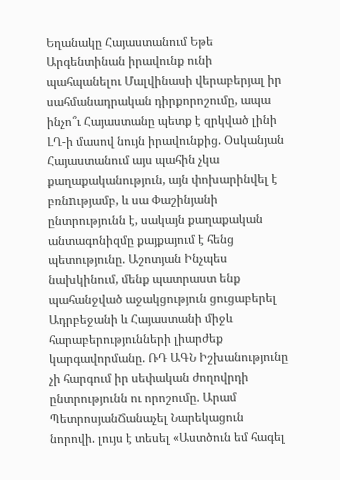Եղանակը Հայաստանում Եթե Արգենտինան իրավունք ունի պահպանելու Մալվինասի վերաբերյալ իր սահմանադրական դիրքորոշումը, ապա ինչո՞ւ Հայաստանը պետք է զրկված լինի ԼՂ-ի մասով նույն իրավունքից. Օսկանյան Հայաստանում այս պահին չկա քաղաքականություն, այն փոխարինվել է բռնnւթյամբ, և սա Փաշինյանի ընտրությունն է, սակայն քաղաքական անտագոնիզմը քայքայում է հենց պետությունը. Աշոտյան Ինչպես նախկինում, մենք պատրաստ ենք պահանջված աջակցություն ցուցաբերել Ադրբեջանի և Հայաստանի միջև հարաբերությունների լիարժեք կարգավորմանը. ՌԴ ԱԳՆ Իշխանությունը չի հարգում իր սեփական ժողովրդի ընտրությունն ու որոշումը. Արամ ՊետրոսյանՃանաչել Նարեկացուն նորովի. լույս է տեսել «Աստծուն եմ հագել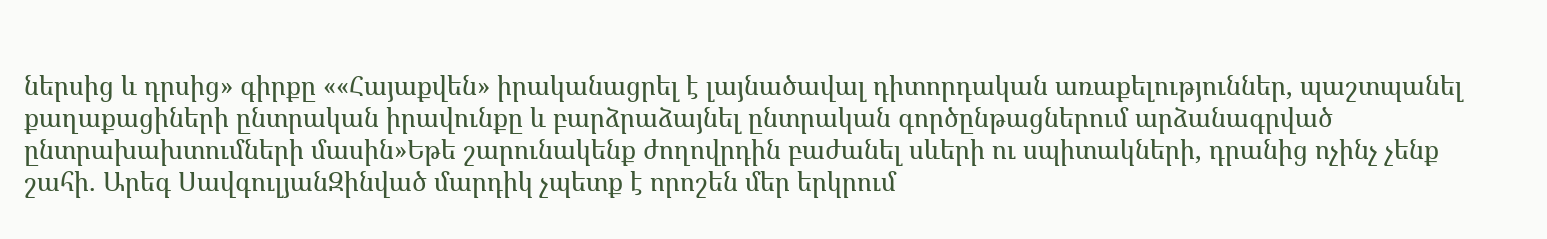ներսից և դրսից» գիրքը ««Հայաքվեն» իրականացրել է լայնածավալ դիտորդական առաքելություններ, պաշտպանել քաղաքացիների ընտրական իրավունքը և բարձրաձայնել ընտրական գործընթացներում արձանագրված ընտրախախտումների մասին»Եթե շարունակենք ժողովրդին բաժանել սևերի ու սպիտակների, դրանից ոչինչ չենք շահի. Արեգ ՍավգուլյանԶինված մարդիկ չպետք է որոշեն մեր երկրում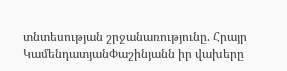տնտեսության շրջանառությունը. Հրայր ԿամենդատյանՓաշինյանն իր վախերը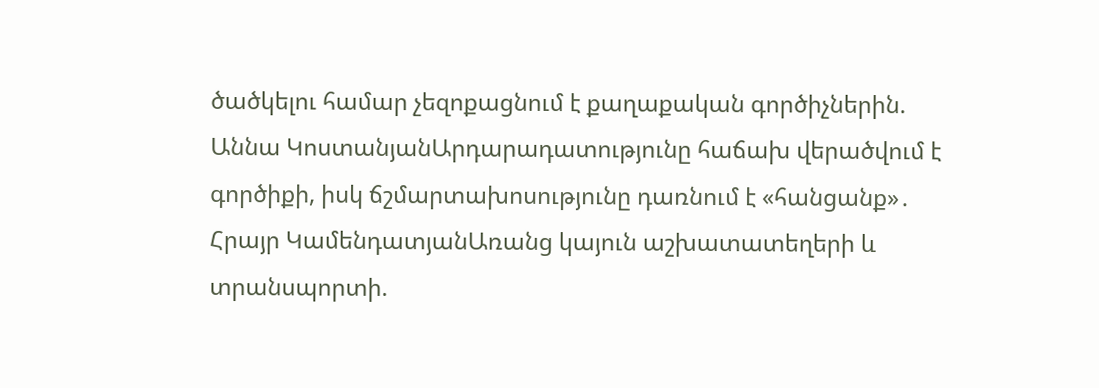ծածկելու համար չեզոքացնում է քաղաքական գործիչներին. Աննա ԿոստանյանԱրդարադատությունը հաճախ վերածվում է գործիքի, իսկ ճշմարտախոսությունը դառնում է «հանցանք»․ Հրայր ԿամենդատյանԱռանց կայուն աշխատատեղերի և տրանսպորտի.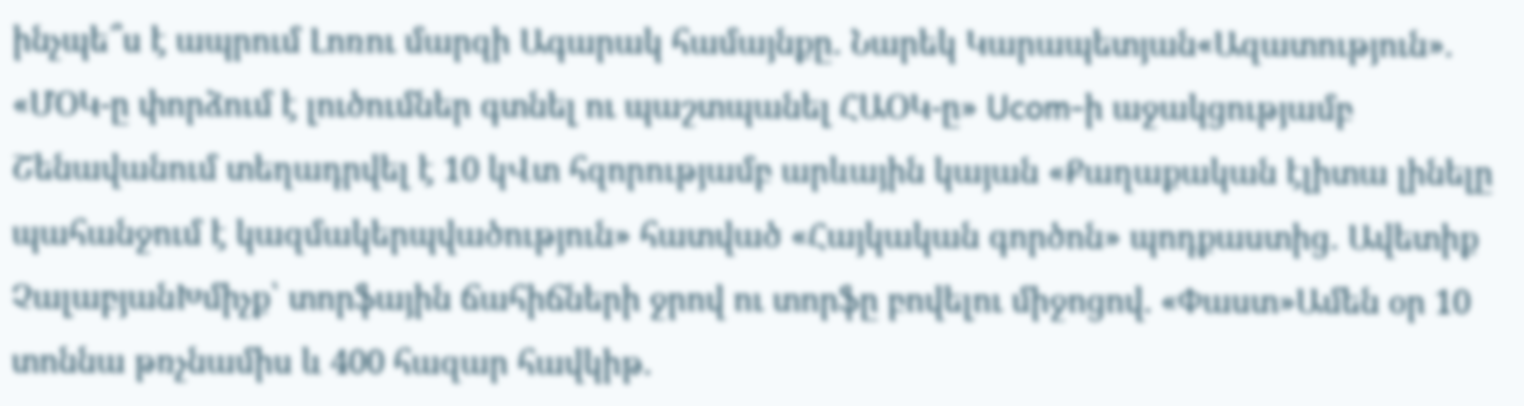ինչպե՞ս է ապրում Լոռու մարզի Ագարակ համայնքը․ Նարեկ Կարապետյան«Ազատություն». «ՄՕԿ-ը փորձում է լուծումներ գտնել ու պաշտպանել ՀԱՕԿ-ը» Ucom-ի աջակցությամբ Շենավանում տեղադրվել է 10 կՎտ հզորությամբ արևային կայան «Քաղաքական էլիտա լինելը պահանջում է կազմակերպվածություն» հատված «Հայկական գործոն» պոդքաստից․ Ավետիք ՉալաբյանԽմիչք՝ տորֆային ճահիճների ջրով ու տորֆը բովելու միջոցով. «Փաստ»Ամեն օր 10 տոննա թռչնամիս և 400 հազար հավկիթ.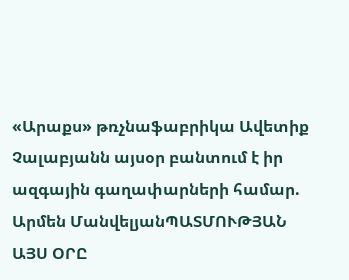«Արաքս» թռչնաֆաբրիկա Ավետիք Չալաբյանն այսօր բանտում է իր ազգային գաղափարների համար. Արմեն ՄանվելյանՊԱՏՄՈՒԹՅԱՆ ԱՅՍ ՕՐԸ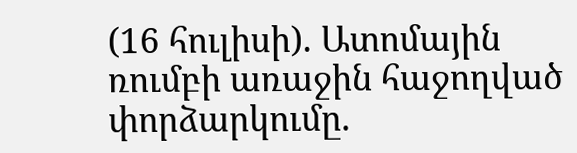(16 հուլիսի). Ատոմային ռումբի առաջին հաջողված փորձարկումը.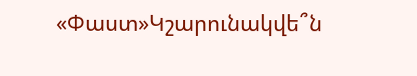«Փաստ»Կշարունակվե՞ն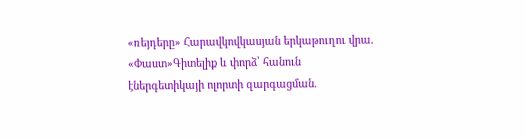«ռեյդերը» Հարավկովկասյան երկաթուղու վրա. «Փաստ»Գիտելիք և փորձ՝ հանուն էներգետիկայի ոլորտի զարգացման.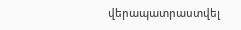վերապատրաստվել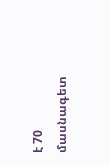է 70 մասնագետ